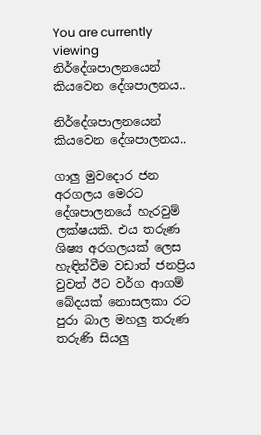You are currently viewing නිර්දේශපාලනයෙන් කියවෙන දේශපාලනය..

නිර්දේශපාලනයෙන් කියවෙන දේශපාලනය..

ගාලු මුවදොර ජන අරගලය මෙරට දේශපාලනයේ හැරවුම් ලක්ෂයකි. එය තරුණ ශිෂ්‍ය අරගලයක් ලෙස හැඳින්වීම වඩාත් ජනප්‍රිය වුවත් ඊට වර්ග ආගම් බේදයක් නොසලකා රට පුරා බාල මහලු තරුණ තරුණි සියලු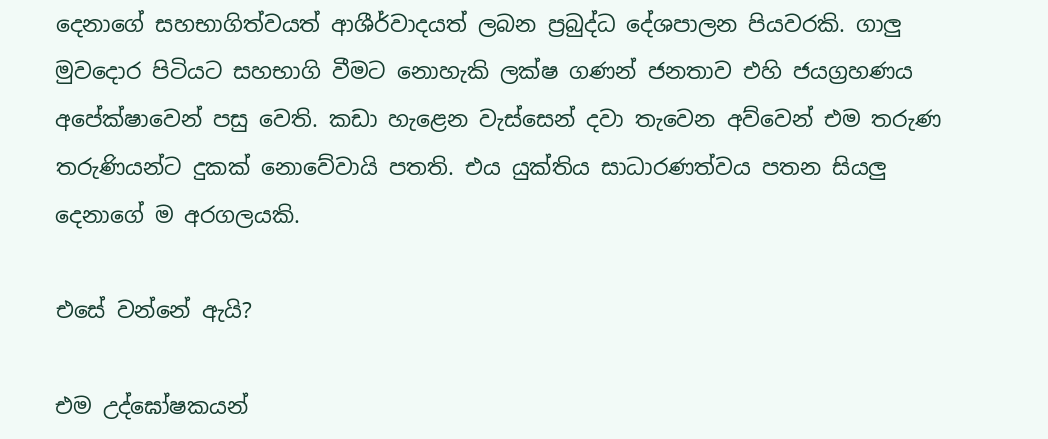දෙනාගේ සහභාගිත්වයත් ආශීර්වාදයත් ලබන ප්‍රබුද්ධ දේශපාලන පියවරකි. ගාලු මුවදොර පිටියට සහභාගි වීමට නොහැකි ලක්ෂ ගණන් ජනතාව එහි ජයග්‍රහණය අපේක්ෂාවෙන් පසු වෙති. කඩා හැළෙන වැස්සෙන් දවා තැවෙන අව්වෙන් එම තරුණ තරුණියන්ට දුකක් නොවේවායි පතති. එය යුක්තිය සාධාරණත්වය පතන සියලු දෙනාගේ ම අරගලයකි.

එසේ වන්නේ ඇයි?

එම උද්ඝෝෂකයන්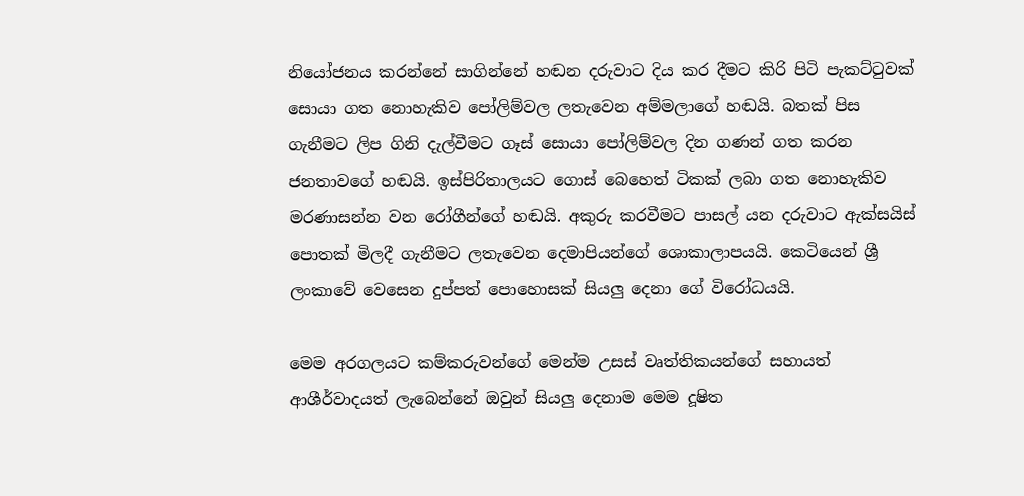නියෝජනය කරන්නේ සාගින්නේ හඬන දරුවාට දිය කර දීමට කිරි පිටි පැකට්ටුවක් සොයා ගත නොහැකිව පෝලිම්වල ලතැවෙන අම්මලාගේ හඬයි. බතක් පිස ගැනීමට ලිප ගිනි දැල්වීමට ගෑස් සොයා පෝලිම්වල දින ගණන් ගත කරන ජනතාවගේ හඬයි. ඉස්පිරිතාලයට ගොස් බෙහෙත් ටිකක් ලබා ගත නොහැකිව මරණාසන්න වන රෝගීන්ගේ හඬයි. අකුරු කරවීමට පාසල් යන දරුවාට ඇක්සයිස් පොතක් මිලදී ගැනීමට ලතැවෙන දෙමාපියන්ගේ ශොකාලාපයයි. කෙටියෙන් ශ්‍රී ලංකාවේ වෙසෙන දුප්පත් පොහොසක් සියලු දෙනා ගේ විරෝධයයි.

මෙම අරගලයට කම්කරුවන්ගේ මෙන්ම උසස් වෘත්තිකයන්ගේ සහායත් ආශීර්වාදයත් ලැබෙන්නේ ඔවුන් සියලු දෙනාම මෙම දූෂිත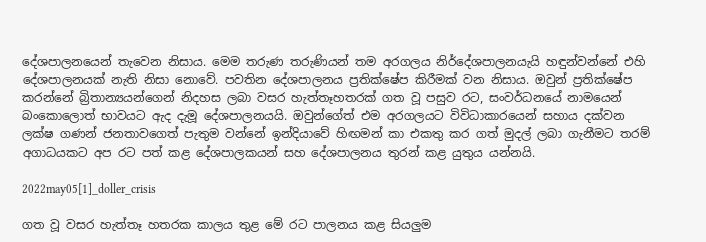දේශපාලනයෙන් තැවෙන නිසාය. මෙම තරුණ තරුණියන් තම අරගලය නිර්දේශපාලනයැයි හඳුන්වන්නේ එහි දේශපාලනයක් නැති නිසා නොවේ. පවතින දේශපාලනය ප්‍රතික්ෂේප කිරීමක් වන නිසාය. ඔවුන් ප්‍රතික්ෂේප කරන්නේ බ්‍රිතාන්‍යයන්ගෙන් නිදහස ලබා වසර හැත්තෑහතරක් ගත වූ පසුව රට, සංවර්ධනයේ නාමයෙන් බංකොලොත් භාවයට ඇද දැමූ දේශපාලනයයි. ඔවුන්ගේත් එම අරගලයට විවිධාකාරයෙන් සහාය දක්වන ලක්ෂ ගණන් ජනතාවගෙත් පැතුම වන්නේ ඉන්දියාවේ හිඟමන් කා එකතු කර ගත් මුදල් ලබා ගැනීමට තරම් අගාධයකට අප රට පත් කළ දේශපාලකයන් සහ දේශපාලනය තුරන් කළ යුතුය යන්නයි.

2022may05[1]_doller_crisis

ගත වූ වසර හැත්තෑ හතරක කාලය තුළ මේ රට පාලනය කළ සියලුම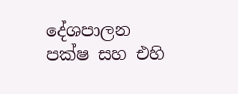දේශපාලන පක්ෂ සහ එහි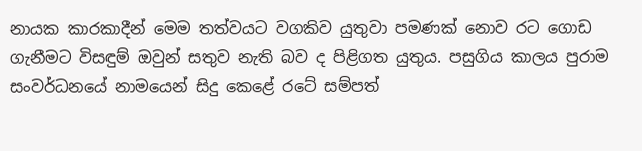නායක කාරකාදීන් මෙම තත්වයට වගකිව යුතුවා පමණක් නොව රට ගොඩ ගැනීමට විසඳුම් ඔවුන් සතුව නැති බව ද පිළිගත යුතුය. පසුගිය කාලය පුරාම සංවර්ධනයේ නාමයෙන් සිදු කෙළේ රටේ සම්පත්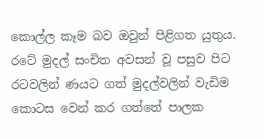කොල්ල කෑම බව ඔවුන් පිළිගත යුතුය. රටේ මුදල් සංචිත අවසන් වූ පසුව පිට රටවලින් ණයට ගත් මුදල්වලින් වැඩිම කොටස වෙන් කර ගත්තේ පාලක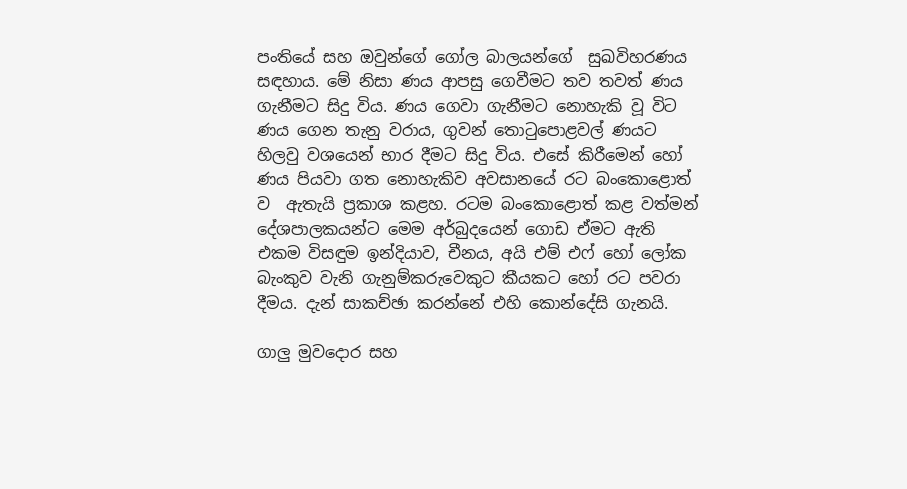පංතියේ සහ ඔවුන්ගේ ගෝල බාලයන්ගේ  සුඛවිහරණය සඳහාය. මේ නිසා ණය ආපසු ගෙවීමට තව තවත් ණය ගැනීමට සිදු විය. ණය ගෙවා ගැනීමට නොහැකි වූ විට ණය ගෙන තැනු වරාය, ගුවන් තොටුපොළවල් ණයට හිලවු වශයෙන් භාර දීමට සිදු විය. එසේ කිරීමෙන් හෝ ණය පියවා ගත නොහැකිව අවසානයේ රට බංකොළොත් ව  ඇතැයි ප්‍රකාශ කළහ. රටම බංකොළොත් කළ වත්මන් දේශපාලකයන්ට මෙම අර්බුදයෙන් ගොඩ ඒමට ඇති එකම විසඳුම ඉන්දියාව, චීනය, අයි එම් එෆ් හෝ ලෝක බැංකුව වැනි ගැනුම්කරුවෙකුට කීයකට හෝ රට පවරා දීමය. දැන් සාකච්ඡා කරන්නේ එහි කොන්දේසි ගැනයි.

ගාලු මුවදොර සහ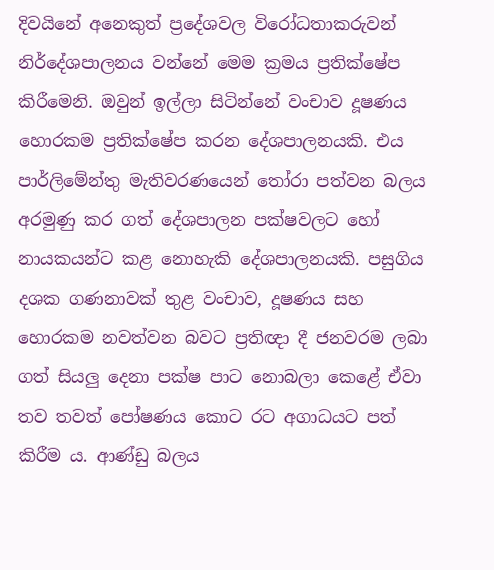දිවයිනේ අනෙකුත් ප්‍රදේශවල විරෝධතාකරුවන් නිර්දේශපාලනය වන්නේ මෙම ක්‍රමය ප්‍රතික්ෂේප කිරීමෙනි. ඔවුන් ඉල්ලා සිටින්නේ වංචාව දූෂණය හොරකම ප්‍රතික්ෂේප කරන දේශපාලනයකි. එය පාර්ලිමේන්තු මැතිවරණයෙන් තෝරා පත්වන බලය අරමුණු කර ගත් දේශපාලන පක්ෂවලට හෝ නායකයන්ට කළ නොහැකි දේශපාලනයකි. පසුගිය දශක ගණනාවක් තුළ වංචාව, දූෂණය සහ හොරකම නවත්වන බවට ප්‍රතිඥා දී ජනවරම ලබා ගත් සියලු දෙනා පක්ෂ පාට නොබලා කෙළේ ඒවා තව තවත් පෝෂණය කොට රට අගාධයට පත් කිරීම ය. ආණ්ඩු බලය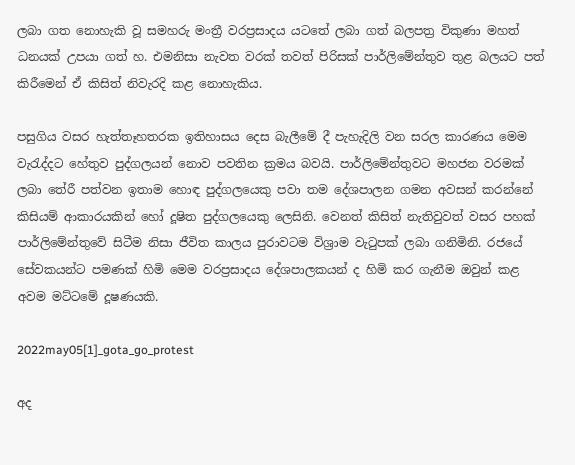ලබා ගත නොහැකි වූ සමහරු මංත්‍රී වරප්‍රසාදය යටතේ ලබා ගත් බලපත්‍ර විකුණා මහත් ධනයක් උපයා ගත් හ. එමනිසා නැවත වරක් තවත් පිරිසක් පාර්ලිමේන්තුව තුළ බලයට පත් කිරීමෙන් ඒ කිසිත් නිවැරදි කළ නොහැකිය.

පසුගිය වසර හැත්තෑහතරක ඉතිහාසය දෙස බැලීමේ දී පැහැදිලි වන සරල කාරණය මෙම වැරැද්දට හේතුව පුද්ගලයන් නොව පවතින ක්‍රමය බවයි. පාර්ලිමේන්තුවට මහජන වරමක් ලබා තේරී පත්වන ඉතාම හොඳ පුද්ගලයෙකු පවා තම දේශපාලන ගමන අවසන් කරන්නේ කිසියම් ආකාරයකින් හෝ දූෂිත පුද්ගලයෙකු ලෙසිනි. වෙනත් කිසිත් නැතිවුවත් වසර පහක් පාර්ලිමේන්තුවේ සිටීම නිසා ජීවිත කාලය පුරාවටම විශ්‍රාම වැටුපක් ලබා ගනිමිනි. රජයේ සේවකයන්ට පමණක් හිමි මෙම වරප්‍රසාදය දේශපාලකයන් ද හිමි කර ගැනීම ඔවුන් කළ අවම මට්ටමේ දූෂණයකි.

2022may05[1]_gota_go_protest

අද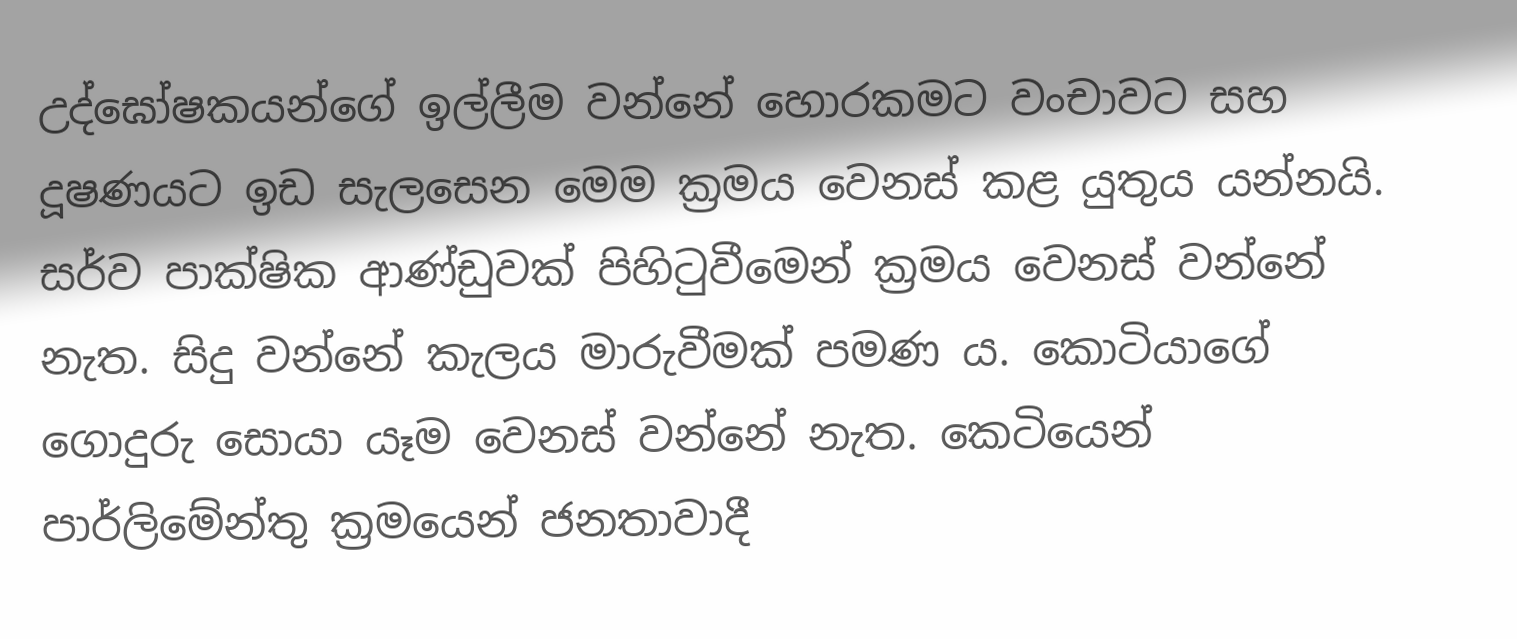උද්ඝෝෂකයන්ගේ ඉල්ලීම වන්නේ හොරකමට වංචාවට සහ දූෂණයට ඉඩ සැලසෙන මෙම ක්‍රමය වෙනස් කළ යුතුය යන්නයි. සර්ව පාක්ෂික ආණ්ඩුවක් පිහිටුවීමෙන් ක්‍රමය වෙනස් වන්නේ නැත. සිදු වන්නේ කැලය මාරුවීමක් පමණ ය. කොටියාගේ ගොදුරු සොයා යෑම වෙනස් වන්නේ නැත. කෙටියෙන් පාර්ලිමේන්තු ක්‍රමයෙන් ජනතාවාදී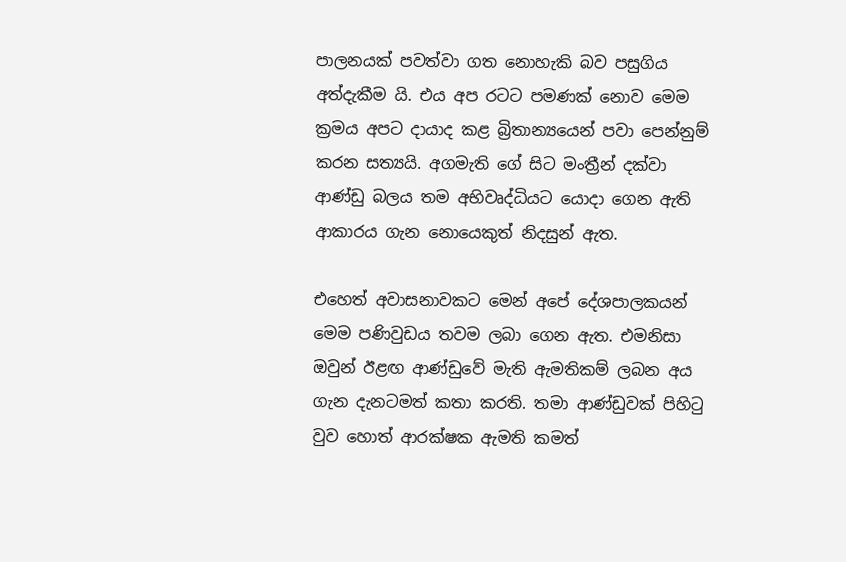පාලනයක් පවත්වා ගත නොහැකි බව පසුගිය අත්දැකීම යි. එය අප රටට පමණක් නොව මෙම ක්‍රමය අපට දායාද කළ බ්‍රිතාන්‍යයෙන් පවා පෙන්නුම් කරන සත්‍යයි. අගමැති ගේ සිට මංත්‍රීන් දක්වා ආණ්ඩු බලය තම අභිවෘද්ධියට යොදා ගෙන ඇති ආකාරය ගැන නොයෙකුත් නිදසුන් ඇත.

එහෙත් අවාසනාවකට මෙන් අපේ දේශපාලකයන් මෙම පණිවුඩය තවම ලබා ගෙන ඇත. එමනිසා ඔවුන් ඊළඟ ආණ්ඩුවේ මැති ඇමතිකම් ලබන අය ගැන දැනටමත් කතා කරති. තමා ආණ්ඩුවක් පිහිටු වුව හොත් ආරක්ෂක ඇමති කමත්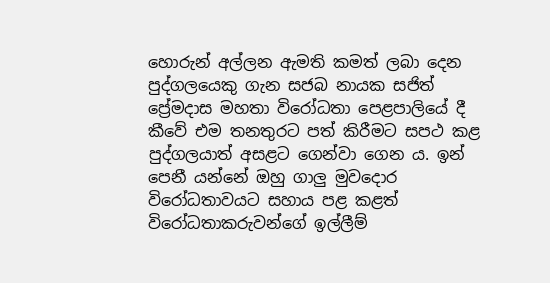හොරුන් අල්ලන ඇමති කමත් ලබා දෙන පුද්ගලයෙකු ගැන සජබ නායක සජිත් ප්‍රේමදාස මහතා විරෝධතා පෙළපාලියේ දී කීවේ එම තනතුරට පත් කිරීමට සපථ කළ පුද්ගලයාත් අසළට ගෙන්වා ගෙන ය. ඉන් පෙනී යන්නේ ඔහු ගාලු මුවදොර විරෝධතාවයට සහාය පළ කළත් විරෝධතාකරුවන්ගේ ඉල්ලීම්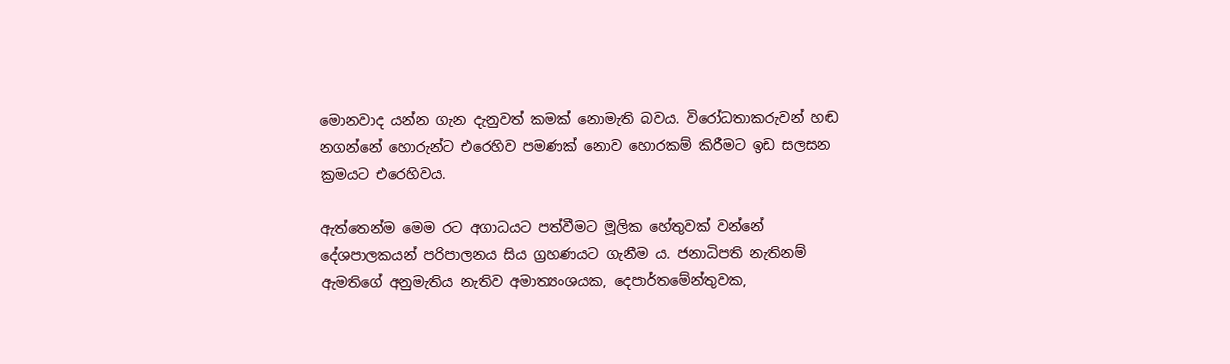මොනවාද යන්න ගැන දැනුවත් කමක් නොමැති බවය. විරෝධතාකරුවන් හඬ නගන්නේ හොරුන්ට එරෙහිව පමණක් නොව හොරකම් කිරීමට ඉඩ සලසන ක්‍රමයට එරෙහිවය.

ඇත්තෙන්ම මෙම රට අගාධයට පත්වීමට මූලික හේතුවක් වන්නේ දේශපාලකයන් පරිපාලනය සිය ග්‍රහණයට ගැනීම ය. ජනාධිපති නැතිනම් ඇමතිගේ අනුමැතිය නැතිව අමාත්‍යංශයක, දෙපාර්තමේන්තුවක,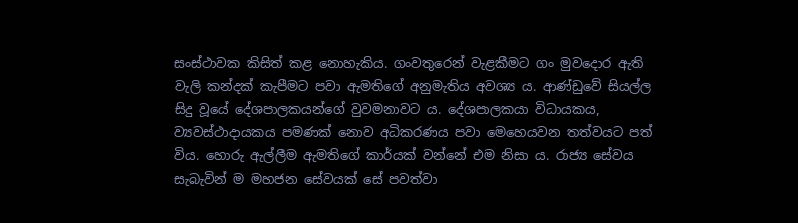සංස්ථාවක කිසිත් කළ නොහැකිය. ගංවතුරෙන් වැළකීමට ගං මුවදොර ඇති වැලි කන්දක් කැපීමට පවා ඇමතිගේ අනුමැතිය අවශ්‍ය ය. ආණ්ඩුවේ සියල්ල සිදු වූයේ දේශපාලකයන්ගේ වුවමනාවට ය. දේශපාලකයා විධායකය, ව්‍යවස්ථාදායකය පමණක් නොව අධිකරණය පවා මෙහෙයවන තත්වයට පත් විය. හොරු ඇල්ලීම ඇමතිගේ කාර්යක් වන්නේ එම නිසා ය. රාජ්‍ය සේවය සැබැවින් ම මහජන සේවයක් සේ පවත්වා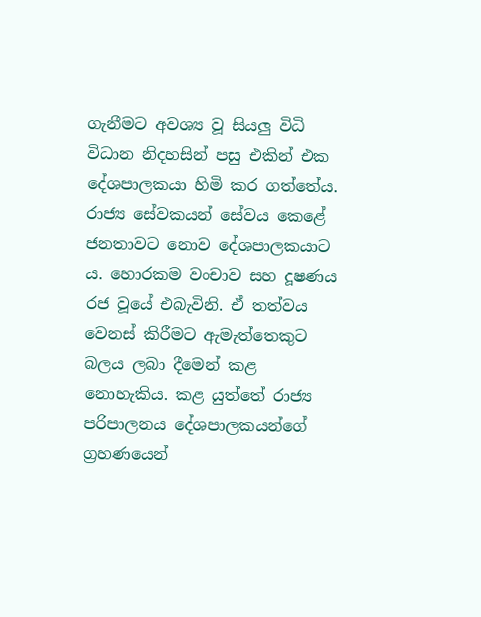ගැනීමට අවශ්‍ය වූ සියලු විධි විධාන නිදහසින් පසු එකින් එක දේශපාලකයා හිමි කර ගත්තේය. රාජ්‍ය සේවකයන් සේවය කෙළේ ජනතාවට නොව දේශපාලකයාට ය. හොරකම වංචාව සහ දූෂණය රජ වූයේ එබැවිනි. ඒ තත්වය වෙනස් කිරීමට ඇමැත්තෙකුට බලය ලබා දීමෙන් කළ නොහැකිය. කළ යුත්තේ රාජ්‍ය පරිපාලනය දේශපාලකයන්ගේ ග්‍රහණයෙන්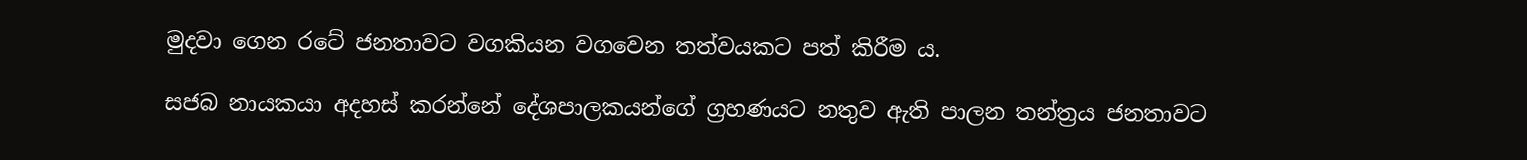මුදවා ගෙන රටේ ජනතාවට වගකියන වගවෙන තත්වයකට පත් කිරීම ය.

සජබ නායකයා අදහස් කරන්නේ දේශපාලකයන්ගේ ග්‍රහණයට නතුව ඇති පාලන තන්ත්‍රය ජනතාවට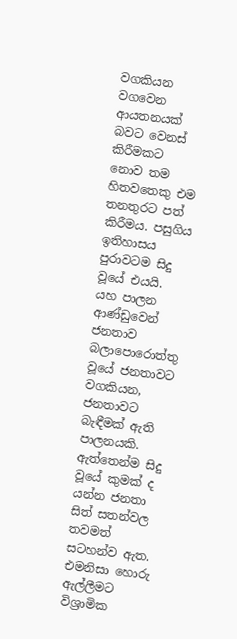වගකියන වගවෙන ආයතනයක් බවට වෙනස් කිරීමකට නොව තම හිතවතෙකු එම තනතුරට පත් කිරීමය. පසුගිය ඉතිහාසය පුරාවටම සිදු වූයේ එයයි. යහ පාලන ආණ්ඩුවෙන් ජනතාව බලාපොරොත්තු වූයේ ජනතාවට වගකියන, ජනතාවට බැඳීමක් ඇති පාලනයකි. ඇත්තෙන්ම සිදු වූයේ කුමක් ද යන්න ජනතා සිත් සතන්වල තවමත් සටහන්ව ඇත. එමනිසා හොරු ඇල්ලීමට විශ්‍රාමික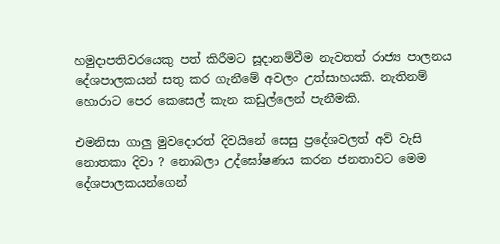හමුදාපතිවරයෙකු පත් කිරීමට සූදානම්වීම නැවතත් රාජ්‍ය පාලනය දේශපාලකයන් සතු කර ගැනීමේ අවලං උත්සාහයකි. නැතිනම් හොරාට පෙර කෙසෙල් කැන කඩුල්ලෙන් පැනීමකි.

එමනිසා ගාලු මුවදොරත් දිවයිනේ සෙසු ප්‍රදේශවලත් අව් වැසි නොතකා දිවා ? නොබලා උද්ඝෝෂණය කරන ජනතාවට මෙම දේශපාලකයන්ගෙන්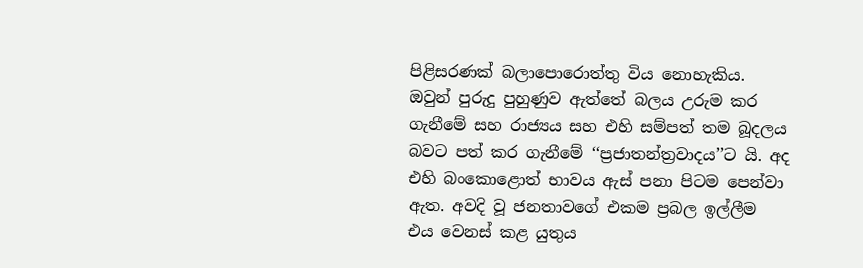පිළිසරණක් බලාපොරොත්තු විය නොහැකිය. ඔවුන් පුරුදු පුහුණුව ඇත්තේ බලය උරුම කර ගැනීමේ සහ රාජ්‍යය සහ එහි සම්පත් තම බූදලය බවට පත් කර ගැනීමේ ‘‘ප්‍රජාතන්ත්‍රවාදය’’ට යි. අද එහි බංකොළොත් භාවය ඇස් පනා පිටම පෙන්වා ඇත. අවදි වූ ජනතාවගේ එකම ප්‍රබල ඉල්ලීම එය වෙනස් කළ යුතුය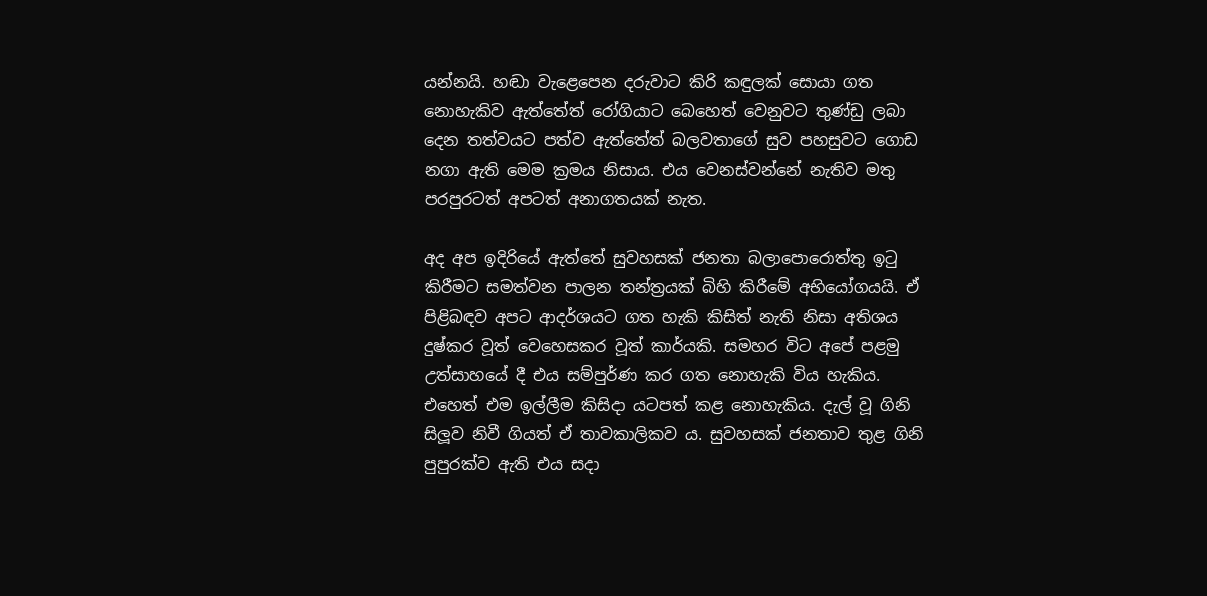යන්නයි. හඬා වැළෙපෙන දරුවාට කිරි කඳුලක් සොයා ගත නොහැකිව ඇත්තේත් රෝගියාට බෙහෙත් වෙනුවට තුණ්ඩු ලබා දෙන තත්වයට පත්ව ඇත්තේත් බලවතාගේ සුව පහසුවට ගොඩ නගා ඇති මෙම ක්‍රමය නිසාය. එය වෙනස්වන්නේ නැතිව මතු පරපුරටත් අපටත් අනාගතයක් නැත.

අද අප ඉදිරියේ ඇත්තේ සුවහසක් ජනතා බලාපොරොත්තු ඉටු කිරීමට සමත්වන පාලන තන්ත්‍රයක් බිහි කිරීමේ අභියෝගයයි. ඒ පිළිබඳව අපට ආදර්ශයට ගත හැකි කිසිත් නැති නිසා අතිශය දුෂ්කර වූත් වෙහෙසකර වූත් කාර්යකි. සමහර විට අපේ පළමු උත්සාහයේ දී එය සම්පුර්ණ කර ගත නොහැකි විය හැකිය. එහෙත් එම ඉල්ලීම කිසිදා යටපත් කළ නොහැකිය. දැල් වූ ගිනි සිලූව නිවී ගියත් ඒ තාවකාලිකව ය. සුවහසක් ජනතාව තුළ ගිනි පුපුරක්ව ඇති එය සදා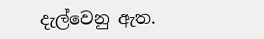දැල්වෙනු ඇත.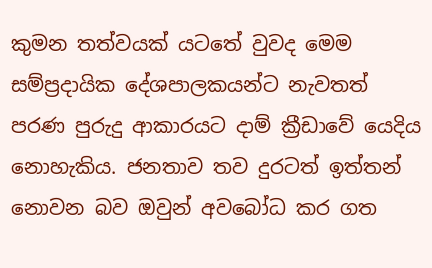කුමන තත්වයක් යටතේ වුවද මෙම සම්ප්‍රදායික දේශපාලකයන්ට නැවතත් පරණ පුරුදු ආකාරයට දාම් ක්‍රීඩාවේ යෙදිය නොහැකිය. ජනතාව තව දුරටත් ඉත්තන් නොවන බව ඔවුන් අවබෝධ කර ගත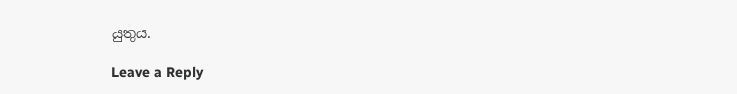යුතුය.

Leave a Reply